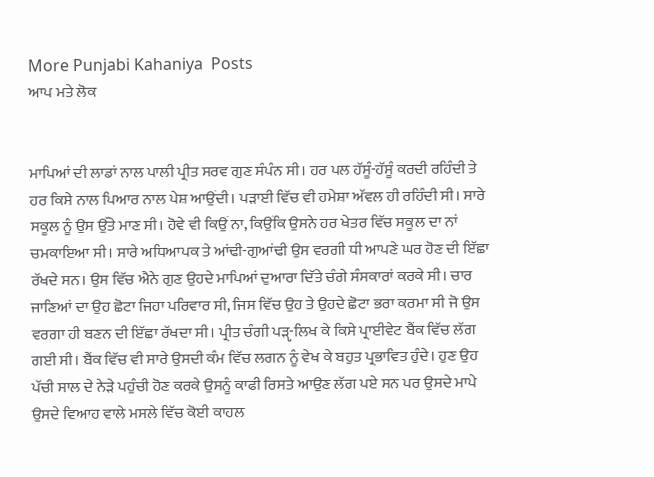More Punjabi Kahaniya  Posts
ਆਪ ਮਤੇ ਲੋਕ


ਮਾਪਿਆਂ ਦੀ ਲਾਡਾਂ ਨਾਲ ਪਾਲੀ ਪ੍ਰੀਤ ਸਰਵ ਗੁਣ ਸੰਪੰਨ ਸੀ। ਹਰ ਪਲ ਹੱਸੂੰ-ਹੱਸੂੰ ਕਰਦੀ ਰਹਿੰਦੀ ਤੇ ਹਰ ਕਿਸੇ ਨਾਲ ਪਿਆਰ ਨਾਲ ਪੇਸ਼ ਆਉਂਦੀ। ਪੜਾਈ ਵਿੱਚ ਵੀ ਹਮੇਸ਼ਾ ਅੱਵਲ ਹੀ ਰਹਿੰਦੀ ਸੀ। ਸਾਰੇ ਸਕੂਲ ਨੂੰ ਉਸ ਉੱਤੇ ਮਾਣ ਸੀ। ਹੋਵੇ ਵੀ ਕਿਉਂ ਨਾ, ਕਿਉਂਕਿ ਉਸਨੇ ਹਰ ਖੇਤਰ ਵਿੱਚ ਸਕੂਲ ਦਾ ਨਾਂ ਚਮਕਾਇਆ ਸੀ। ਸਾਰੇ ਅਧਿਆਪਕ ਤੇ ਆਂਢੀ-ਗੁਆਂਢੀ ਉਸ ਵਰਗੀ ਧੀ ਆਪਣੇ ਘਰ ਹੋਣ ਦੀ ਇੱਛਾ ਰੱਖਦੇ ਸਨ। ਉਸ ਵਿੱਚ ਐਨੇ ਗੁਣ ਉਹਦੇ ਮਾਪਿਆਂ ਦੁਆਰਾ ਦਿੱਤੇ ਚੰਗੇ ਸੰਸਕਾਰਾਂ ਕਰਕੇ ਸੀ। ਚਾਰ ਜਾਣਿਆਂ ਦਾ ਉਹ ਛੋਟਾ ਜਿਹਾ ਪਰਿਵਾਰ ਸੀ, ਜਿਸ ਵਿੱਚ ਉਹ ਤੇ ਉਹਦੇ ਛੋਟਾ ਭਰਾ ਕਰਮਾ ਸੀ ਜੋ ਉਸ ਵਰਗਾ ਹੀ ਬਣਨ ਦੀ ਇੱਛਾ ਰੱਖਦਾ ਸੀ। ਪ੍ਰੀਤ ਚੰਗੀ ਪੜੵ-ਲਿਖ ਕੇ ਕਿਸੇ ਪ੍ਰਾਈਵੇਟ ਬੈਂਕ ਵਿੱਚ ਲੱਗ ਗਈ ਸੀ। ਬੈਂਕ ਵਿੱਚ ਵੀ ਸਾਰੇ ਉਸਦੀ ਕੰਮ ਵਿੱਚ ਲਗਨ ਨੂੰ ਵੇਖ ਕੇ ਬਹੁਤ ਪ੍ਰਭਾਵਿਤ ਹੁੰਦੇ। ਹੁਣ ਉਹ ਪੱਚੀ ਸਾਲ ਦੇ ਨੇੜੇ ਪਹੁੰਚੀ ਹੋਣ ਕਰਕੇ ਉਸਨੂੰ ਕਾਫੀ ਰਿਸਤੇ ਆਉਣ ਲੱਗ ਪਏ ਸਨ ਪਰ ਉਸਦੇ ਮਾਪੇ ਉਸਦੇ ਵਿਆਹ ਵਾਲੇ ਮਸਲੇ ਵਿੱਚ ਕੋਈ ਕਾਹਲ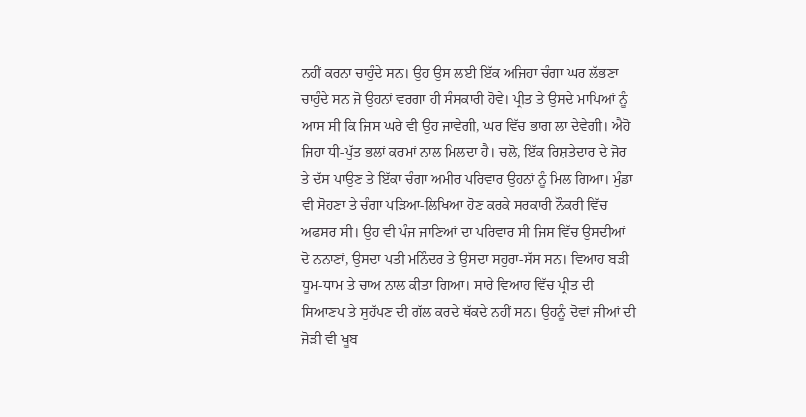ਨਹੀਂ ਕਰਨਾ ਚਾਹੁੰਦੇ ਸਨ। ਉਹ ਉਸ ਲਈ ਇੱਕ ਅਜਿਹਾ ਚੰਗਾ ਘਰ ਲੱਭਣਾ ਚਾਹੁੰਦੇ ਸਨ ਜੋ ਉਹਨਾਂ ਵਰਗਾ ਹੀ ਸੰਸਕਾਰੀ ਹੋਵੇ। ਪ੍ਰੀਤ ਤੇ ਉਸਦੇ ਮਾਪਿਆਂ ਨੂੰ ਆਸ ਸੀ ਕਿ ਜਿਸ ਘਰੇ ਵੀ ਉਹ ਜਾਵੇਗੀ, ਘਰ ਵਿੱਚ ਭਾਗ ਲਾ ਦੇਵੇਗੀ। ਐਹੋ ਜਿਹਾ ਧੀ-ਪੁੱਤ ਭਲਾਂ ਕਰਮਾਂ ਨਾਲ ਮਿਲਦਾ ਹੈ। ਚਲੋ, ਇੱਕ ਰਿਸ਼ਤੇਦਾਰ ਦੇ ਜੋਰ ਤੇ ਦੱਸ ਪਾਉਣ ਤੇ ਇੱਕਾ ਚੰਗਾ ਅਮੀਰ ਪਰਿਵਾਰ ਉਹਨਾਂ ਨੂੰ ਮਿਲ ਗਿਆ। ਮੁੰਡਾ ਵੀ ਸੋਹਣਾ ਤੇ ਚੰਗਾ ਪੜਿਆ-ਲਿਖਿਆ ਹੋਣ ਕਰਕੇ ਸਰਕਾਰੀ ਨੌਕਰੀ ਵਿੱਚ ਅਫਸਰ ਸੀ। ਉਹ ਵੀ ਪੰਜ ਜਾਣਿਆਂ ਦਾ ਪਰਿਵਾਰ ਸੀ ਜਿਸ ਵਿੱਚ ਉਸਦੀਆਂ ਦੋ ਨਨਾਣਾਂ, ਉਸਦਾ ਪਤੀ ਮਨਿੰਦਰ ਤੇ ਉਸਦਾ ਸਹੁਰਾ-ਸੱਸ ਸਨ। ਵਿਆਹ ਬੜੀ ਧੂਮ-ਧਾਮ ਤੇ ਚਾਅ ਨਾਲ ਕੀਤਾ ਗਿਆ। ਸਾਰੇ ਵਿਆਹ ਵਿੱਚ ਪ੍ਰੀਤ ਦੀ ਸਿਆਣਪ ਤੇ ਸੁਹੱਪਣ ਦੀ ਗੱਲ ਕਰਦੇ ਥੱਕਦੇ ਨਹੀਂ ਸਨ। ਉਹਨੂੰ ਦੋਵਾਂ ਜੀਆਂ ਦੀ ਜੋੜੀ ਵੀ ਖੂਬ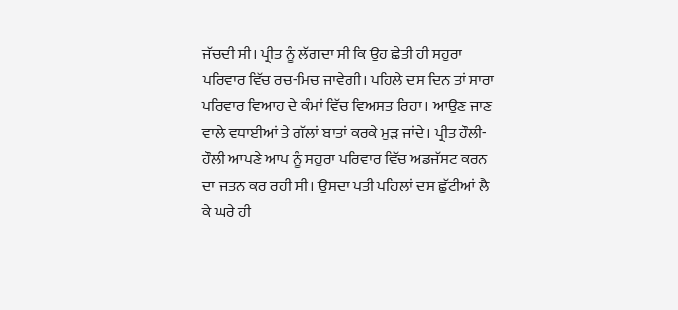ਜੱਚਦੀ ਸੀ। ਪ੍ਰੀਤ ਨੂੰ ਲੱਗਦਾ ਸੀ ਕਿ ਉਹ ਛੇਤੀ ਹੀ ਸਹੁਰਾ ਪਰਿਵਾਰ ਵਿੱਚ ਰਚ-ਮਿਚ ਜਾਵੇਗੀ। ਪਹਿਲੇ ਦਸ ਦਿਨ ਤਾਂ ਸਾਰਾ ਪਰਿਵਾਰ ਵਿਆਹ ਦੇ ਕੰਮਾਂ ਵਿੱਚ ਵਿਅਸਤ ਰਿਹਾ। ਆਉਣ ਜਾਣ ਵਾਲੇ ਵਧਾਈਆਂ ਤੇ ਗੱਲਾਂ ਬਾਤਾਂ ਕਰਕੇ ਮੁੜ ਜਾਂਦੇ। ਪ੍ਰੀਤ ਹੌਲੀ-ਹੌਲੀ ਆਪਣੇ ਆਪ ਨੂੰ ਸਹੁਰਾ ਪਰਿਵਾਰ ਵਿੱਚ ਅਡਜੱਸਟ ਕਰਨ ਦਾ ਜਤਨ ਕਰ ਰਹੀ ਸੀ। ਉਸਦਾ ਪਤੀ ਪਹਿਲਾਂ ਦਸ ਛੁੱਟੀਆਂ ਲੈ ਕੇ ਘਰੇ ਹੀ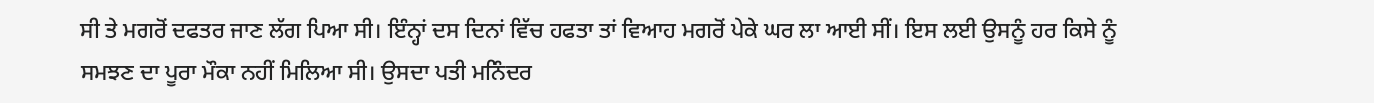ਸੀ ਤੇ ਮਗਰੋਂ ਦਫਤਰ ਜਾਣ ਲੱਗ ਪਿਆ ਸੀ। ਇੰਨ੍ਹਾਂ ਦਸ ਦਿਨਾਂ ਵਿੱਚ ਹਫਤਾ ਤਾਂ ਵਿਆਹ ਮਗਰੋਂ ਪੇਕੇ ਘਰ ਲਾ ਆਈ ਸੀਂ। ਇਸ ਲਈ ਉਸਨੂੰ ਹਰ ਕਿਸੇ ਨੂੰ ਸਮਝਣ ਦਾ ਪੂਰਾ ਮੌਕਾ ਨਹੀਂ ਮਿਲਿਆ ਸੀ। ਉਸਦਾ ਪਤੀ ਮਨਿੰਦਰ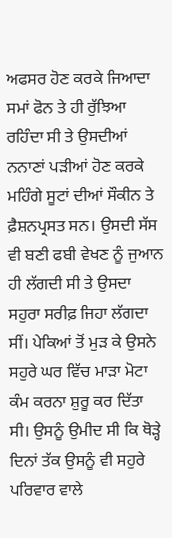ਅਫਸਰ ਹੋਣ ਕਰਕੇ ਜਿਆਦਾ ਸਮਾਂ ਫੋਨ ਤੇ ਹੀ ਰੁੱਝਿਆ ਰਹਿੰਦਾ ਸੀ ਤੇ ਉਸਦੀਆਂ ਨਨਾਣਾਂ ਪੜੀਆਂ ਹੋਣ ਕਰਕੇ ਮਹਿੰਗੇ ਸੂਟਾਂ ਦੀਆਂ ਸੌਕੀਨ ਤੇ ਫ਼ੈਸ਼ਨਪ੍ਰਸਤ ਸਨ। ਉਸਦੀ ਸੱਸ ਵੀ ਬਣੀ ਫਬੀ ਵੇਖਣ ਨੂੰ ਜੁਆਨ ਹੀ ਲੱਗਦੀ ਸੀ ਤੇ ਉਸਦਾ ਸਹੁਰਾ ਸਰੀਫ਼ ਜਿਹਾ ਲੱਗਦਾ ਸੀਂ। ਪੇਕਿਆਂ ਤੋਂ ਮੁੜ ਕੇ ਉਸਨੇ ਸਹੁਰੇ ਘਰ ਵਿੱਚ ਮਾੜਾ ਮੋਟਾ ਕੰਮ ਕਰਨਾ ਸ਼ੁਰੂ ਕਰ ਦਿੱਤਾ ਸੀ। ਉਸਨੂੰ ਉਮੀਦ ਸੀ ਕਿ ਥੋੜ੍ਹੇ ਦਿਨਾਂ ਤੱਕ ਉਸਨੂੰ ਵੀ ਸਹੁਰੇ ਪਰਿਵਾਰ ਵਾਲੇ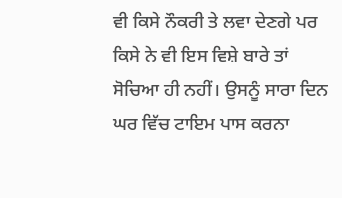ਵੀ ਕਿਸੇ ਨੌਕਰੀ ਤੇ ਲਵਾ ਦੇਣਗੇ ਪਰ ਕਿਸੇ ਨੇ ਵੀ ਇਸ ਵਿਸ਼ੇ ਬਾਰੇ ਤਾਂ ਸੋਚਿਆ ਹੀ ਨਹੀਂ। ਉਸਨੂੰ ਸਾਰਾ ਦਿਨ ਘਰ ਵਿੱਚ ਟਾਇਮ ਪਾਸ ਕਰਨਾ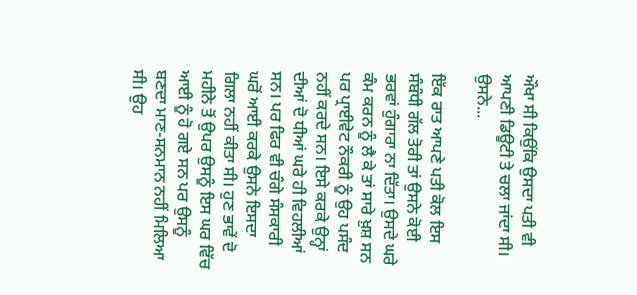ਔਖਾ ਸੀ ਕਿਉਂਕਿ ਉਸਦਾ ਪਤੀ ਵੀ ਆਪਣੀ ਡਿਊਟੀ ਤੇ ਚਲਾ ਜਾਂਦਾ ਸੀ। ਉਸਨੇ...

ਇੱਕ ਰਾਤ ਆਪਣੇ ਪਤੀ ਕੋਲ ਇਸ ਸੰਬੰਧੀ ਗੱਲ ਤੋਰੀ ਤਾਂ ਉਸਨੇ ਕੋਈ ਭਰਵਾਂ ਹੁੰਗਾਰਾ ਨਾ ਦਿੱਤਾ। ਉਸਦੇ ਘਰੇ ਕੰਮ ਕਰਨ ਨੂੰ ਲੈ ਕੇ ਤਾਂ ਸਾਰੇ ਖ਼ੁਸ਼ ਸਨ ਪਰ ਪ੍ਰਾਈਵੇਟ ਨੌਕਰੀ ਨੂੰ ਉਹ ਪਸੰਦ ਨਹੀਂ ਕਰਦੇ ਸਨ। ਇਸੇ ਕਰਕੇ ਉਨ੍ਹਾਂ ਦੀਆਂ ਦੋ ਧੀਆਂ ਘਰੇ ਹੀ ਵਿਹਲੀਆਂ ਸਨ। ਪਰ ਫਿਰ ਵੀ ਚੰਗੇ ਸੰਸਕਾਰੀ ਘਰੋਂ ਆਈ ਕਰਕੇ ਉਸਨੇ ਇਸਦਾ ਗਿਲਾ ਨਹੀਂ ਕੀਤਾ ਸੀ। ਹੁਣ ਭਾਵੇਂ ਦੋ ਮਹੀਨੇ ਤੋਂ ਉਪਰ ਉਸਨੂੰ ਇਸ ਘਰ ਵਿੱਚ ਆਈ ਨੂੰ ਹੋ ਗਏ ਸਨ ਪਰ ਉਸਨੂੰ ਬਣਦਾ ਮਾਣ-ਸਨਮਾਨ ਨਹੀਂ ਮਿਲਿਆ ਸੀ। ਉਹ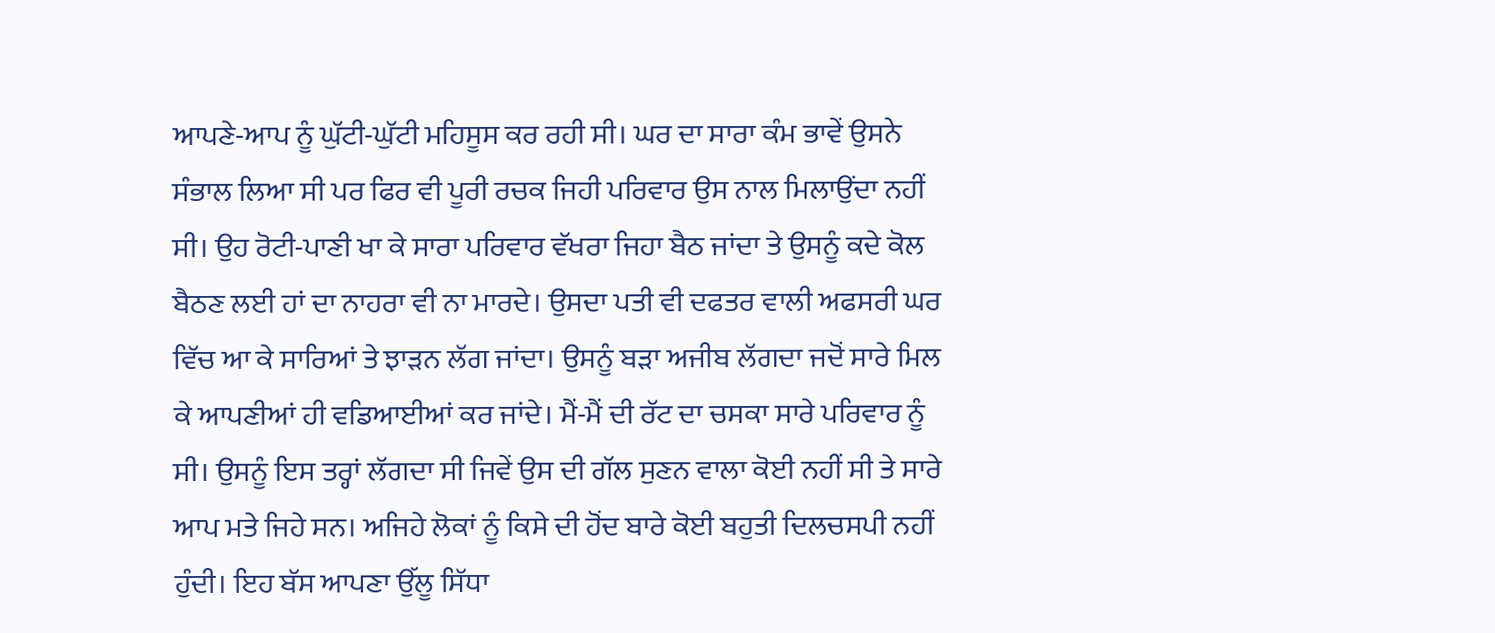ਆਪਣੇ-ਆਪ ਨੂੰ ਘੁੱਟੀ-ਘੁੱਟੀ ਮਹਿਸੂਸ ਕਰ ਰਹੀ ਸੀ। ਘਰ ਦਾ ਸਾਰਾ ਕੰਮ ਭਾਵੇਂ ਉਸਨੇ ਸੰਭਾਲ ਲਿਆ ਸੀ ਪਰ ਫਿਰ ਵੀ ਪੂਰੀ ਰਚਕ ਜਿਹੀ ਪਰਿਵਾਰ ਉਸ ਨਾਲ ਮਿਲਾਉਂਦਾ ਨਹੀਂ ਸੀ। ਉਹ ਰੋਟੀ-ਪਾਣੀ ਖਾ ਕੇ ਸਾਰਾ ਪਰਿਵਾਰ ਵੱਖਰਾ ਜਿਹਾ ਬੈਠ ਜਾਂਦਾ ਤੇ ਉਸਨੂੰ ਕਦੇ ਕੋਲ ਬੈਠਣ ਲਈ ਹਾਂ ਦਾ ਨਾਹਰਾ ਵੀ ਨਾ ਮਾਰਦੇ। ਉਸਦਾ ਪਤੀ ਵੀ ਦਫਤਰ ਵਾਲੀ ਅਫਸਰੀ ਘਰ ਵਿੱਚ ਆ ਕੇ ਸਾਰਿਆਂ ਤੇ ਝਾੜਨ ਲੱਗ ਜਾਂਦਾ। ਉਸਨੂੰ ਬੜਾ ਅਜੀਬ ਲੱਗਦਾ ਜਦੋਂ ਸਾਰੇ ਮਿਲ ਕੇ ਆਪਣੀਆਂ ਹੀ ਵਡਿਆਈਆਂ ਕਰ ਜਾਂਦੇ। ਮੈਂ-ਮੈਂ ਦੀ ਰੱਟ ਦਾ ਚਸਕਾ ਸਾਰੇ ਪਰਿਵਾਰ ਨੂੰ ਸੀ। ਉਸਨੂੰ ਇਸ ਤਰ੍ਹਾਂ ਲੱਗਦਾ ਸੀ ਜਿਵੇਂ ਉਸ ਦੀ ਗੱਲ ਸੁਣਨ ਵਾਲਾ ਕੋਈ ਨਹੀਂ ਸੀ ਤੇ ਸਾਰੇ ਆਪ ਮਤੇ ਜਿਹੇ ਸਨ। ਅਜਿਹੇ ਲੋਕਾਂ ਨੂੰ ਕਿਸੇ ਦੀ ਹੋਂਦ ਬਾਰੇ ਕੋਈ ਬਹੁਤੀ ਦਿਲਚਸਪੀ ਨਹੀਂ ਹੁੰਦੀ। ਇਹ ਬੱਸ ਆਪਣਾ ਉੱਲੂ ਸਿੱਧਾ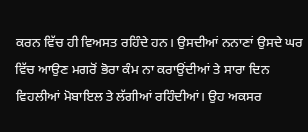ਕਰਨ ਵਿੱਚ ਹੀ ਵਿਅਸਤ ਰਹਿੰਦੇ ਹਨ। ਉਸਦੀਆਂ ਨਨਾਣਾਂ ਉਸਦੇ ਘਰ ਵਿੱਚ ਆਉਣ ਮਗਰੋਂ ਭੋਰਾ ਕੰਮ ਨਾ ਕਰਾਉਂਦੀਆਂ ਤੇ ਸਾਰਾ ਦਿਨ ਵਿਹਲੀਆਂ ਮੋਬਾਇਲ ਤੇ ਲੱਗੀਆਂ ਰਹਿੰਦੀਆਂ। ਉਹ ਅਕਸਰ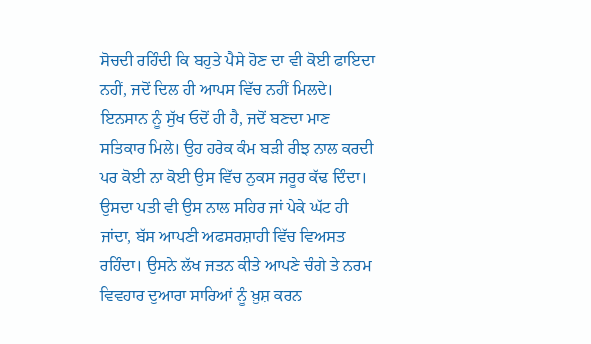ਸੋਚਦੀ ਰਹਿੰਦੀ ਕਿ ਬਹੁਤੇ ਪੈਸੇ ਹੋਣ ਦਾ ਵੀ ਕੋਈ ਫਾਇਦਾ ਨਹੀਂ, ਜਦੋਂ ਦਿਲ ਹੀ ਆਪਸ ਵਿੱਚ ਨਹੀਂ ਮਿਲਦੇ। ਇਨਸਾਨ ਨੂੰ ਸੁੱਖ ਓਦੋਂ ਹੀ ਹੈ, ਜਦੋਂ ਬਣਦਾ ਮਾਣ ਸਤਿਕਾਰ ਮਿਲੇ। ਉਹ ਹਰੇਕ ਕੰਮ ਬੜੀ ਰੀਝ ਨਾਲ ਕਰਦੀ ਪਰ ਕੋਈ ਨਾ ਕੋਈ ਉਸ ਵਿੱਚ ਨੁਕਸ ਜਰੂਰ ਕੱਢ ਦਿੰਦਾ। ਉਸਦਾ ਪਤੀ ਵੀ ਉਸ ਨਾਲ ਸਹਿਰ ਜਾਂ ਪੇਕੇ ਘੱਟ ਹੀ ਜਾਂਦਾ, ਬੱਸ ਆਪਣੀ ਅਫਸਰਸ਼ਾਹੀ ਵਿੱਚ ਵਿਅਸਤ ਰਹਿੰਦਾ। ਉਸਨੇ ਲੱਖ ਜਤਨ ਕੀਤੇ ਆਪਣੇ ਚੰਗੇ ਤੇ ਨਰਮ ਵਿਵਹਾਰ ਦੁਆਰਾ ਸਾਰਿਆਂ ਨੂੰ ਖ਼ੁਸ਼ ਕਰਨ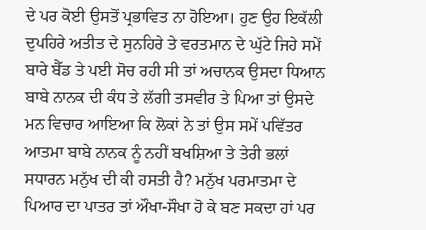ਦੇ ਪਰ ਕੋਈ ਉਸਤੋਂ ਪ੍ਰਭਾਵਿਤ ਨਾ ਹੋਇਆ। ਹੁਣ ਉਹ ਇਕੱਲੀ ਦੁਪਹਿਰੇ ਅਤੀਤ ਦੇ ਸੁਨਹਿਰੇ ਤੇ ਵਰਤਮਾਨ ਦੇ ਘੁੱਟੇ ਜਿਹੇ ਸਮੇਂ ਬਾਰੇ ਬੈੱਡ ਤੇ ਪਈ ਸੋਚ ਰਹੀ ਸੀ ਤਾਂ ਅਚਾਨਕ ਉਸਦਾ ਧਿਆਨ ਬਾਬੇ ਨਾਨਕ ਦੀ ਕੰਧ ਤੇ ਲੱਗੀ ਤਸਵੀਰ ਤੇ ਪਿਆ ਤਾਂ ਉਸਦੇ ਮਨ ਵਿਚਾਰ ਆਇਆ ਕਿ ਲੋਕਾਂ ਨੇ ਤਾਂ ਉਸ ਸਮੇਂ ਪਵਿੱਤਰ ਆਤਮਾ ਬਾਬੇ ਨਾਨਕ ਨੂੰ ਨਹੀਂ ਬਖਸ਼ਿਆ ਤੇ ਤੇਰੀ ਭਲਾਂ ਸਧਾਰਨ ਮਨੁੱਖ ਦੀ ਕੀ ਹਸਤੀ ਹੈ? ਮਨੁੱਖ ਪਰਮਾਤਮਾ ਦੇ ਪਿਆਰ ਦਾ ਪਾਤਰ ਤਾਂ ਔਖਾ-ਸੌਖਾ ਹੋ ਕੇ ਬਣ ਸਕਦਾ ਹਾਂ ਪਰ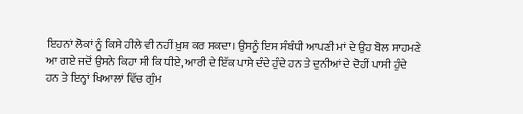ਇਹਨਾਂ ਲੋਕਾਂ ਨੂੰ ਕਿਸੇ ਹੀਲੇ ਵੀ ਨਹੀਂ ਖ਼ੁਸ਼ ਕਰ ਸਕਦਾ। ਉਸਨੂੰ ਇਸ ਸੰਬੰਧੀ ਆਪਣੀ ਮਾਂ ਦੇ ਉਹ ਬੋਲ ਸਾਹਮਣੇ ਆ ਗਏ ਜਦੋਂ ਉਸਨੇ ਕਿਹਾ ਸੀ ਕਿ ਧੀਏ, ਆਰੀ ਦੇ ਇੱਕ ਪਾਸੇ ਦੰਦੇ ਹੁੰਦੇ ਹਨ ਤੇ ਦੁਨੀਆਂ ਦੇ ਦੋਹੀਂ ਪਾਸੀ ਹੁੰਦੇ ਹਨ ਤੇ ਇਨ੍ਹਾਂ ਖਿਆਲਾਂ ਵਿੱਚ ਗੁੰਮ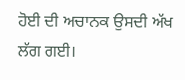ਹੋਈ ਦੀ ਅਚਾਨਕ ਉਸਦੀ ਅੱਖ ਲੱਗ ਗਈ।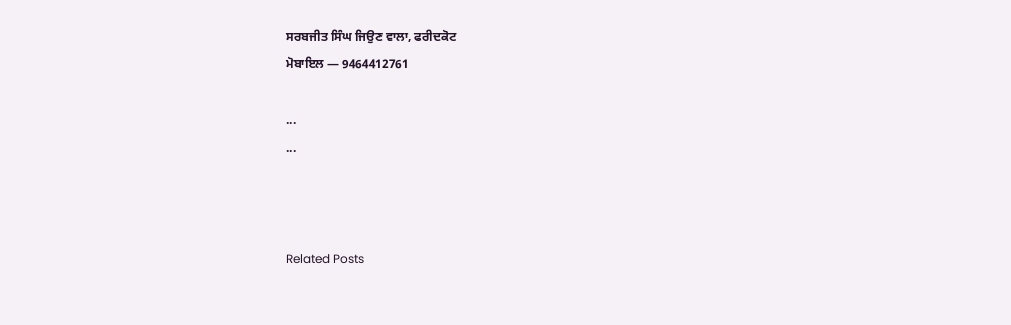ਸਰਬਜੀਤ ਸਿੰਘ ਜਿਉਣ ਵਾਲਾ, ਫਰੀਦਕੋਟ
ਮੋਬਾਇਲ — 9464412761

...
...



Related Posts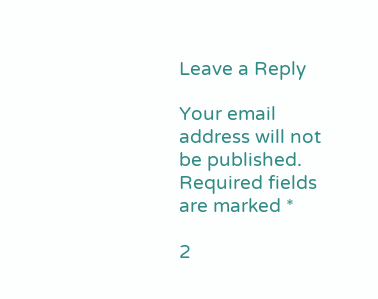Leave a Reply

Your email address will not be published. Required fields are marked *

2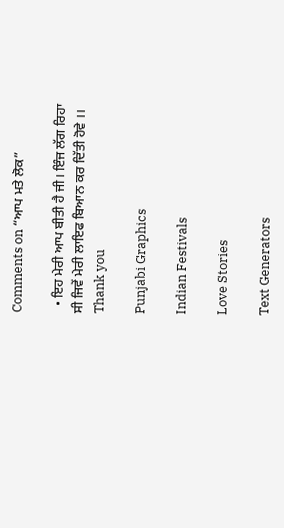Comments on “ਆਪ ਮਤੇ ਲੋਕ”

  • ਇਹ ਮੇਰੀ ਆਪ ਬੀਤੀ ਹੈ ਜੀ। ਇੰਜ ਲੱਗ ਰਿਹਾ ਸੀ ਜਿਵੇਂ ਮੇਰੀ ਲਾਇਫ ਬਿਆਨ ਕਰ ਦਿੱਤੀ ਹੋਵੇ ।। Thank you

Punjabi Graphics

Indian Festivals

Love Stories

Text Generators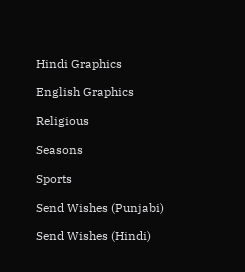Hindi Graphics

English Graphics

Religious

Seasons

Sports

Send Wishes (Punjabi)

Send Wishes (Hindi)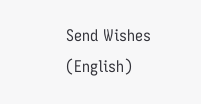Send Wishes (English)